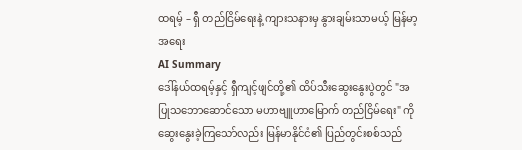ထရမ့် – ရှီ တည်ငြိမ်ရေးနဲ့ ကျားသနားမှ နွားချမ်းသာမယ့် မြန်မာ့အရေး
AI Summary
ဒေါ်နယ်ထရမ့်နှင့် ရှီကျင့်ဖျင်တို့၏ ထိပ်သီးဆွေးနွေးပွဲတွင် "အပြုသဘောဆောင်သော မဟာဗျူဟာမြောက် တည်ငြိမ်ရေး" ကို ဆွေးနွေးခဲ့ကြသော်လည်း မြန်မာနိုင်ငံ၏ ပြည်တွင်းစစ်သည်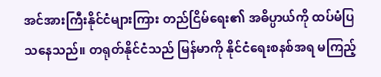အင်အားကြီးနိုင်ငံများကြား တည်ငြိမ်ရေး၏ အဓိပ္ပာယ်ကို ထပ်မံပြသနေသည်။ တရုတ်နိုင်ငံသည် မြန်မာကို နိုင်ငံရေးစနစ်အရ မကြည့်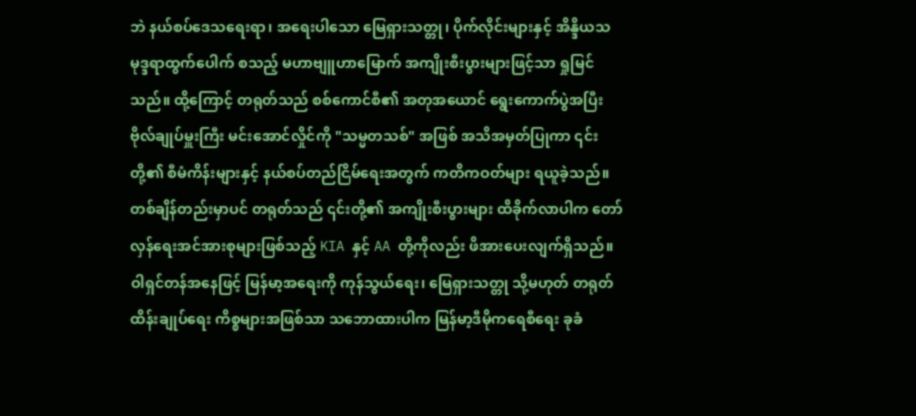ဘဲ နယ်စပ်ဒေသရေးရာ၊ အရေးပါသော မြေရှားသတ္တု၊ ပိုက်လိုင်းများနှင့် အိန္ဒိယသမုဒ္ဒရာထွက်ပေါက် စသည့် မဟာဗျူဟာမြောက် အကျိုးစီးပွားများဖြင့်သာ ရှုမြင်သည်။ ထို့ကြောင့် တရုတ်သည် စစ်ကောင်စီ၏ အတုအယောင် ရွေးကောက်ပွဲအပြီး ဗိုလ်ချုပ်မှူးကြီး မင်းအောင်လှိုင်ကို "သမ္မတသစ်" အဖြစ် အသိအမှတ်ပြုကာ ၎င်းတို့၏ စီမံကိန်းများနှင့် နယ်စပ်တည်ငြိမ်ရေးအတွက် ကတိကဝတ်များ ရယူခဲ့သည်။ တစ်ချိန်တည်းမှာပင် တရုတ်သည် ၎င်းတို့၏ အကျိုးစီးပွားများ ထိခိုက်လာပါက တော်လှန်ရေးအင်အားစုများဖြစ်သည့် KIA နှင့် AA တို့ကိုလည်း ဖိအားပေးလျက်ရှိသည်။ ဝါရှင်တန်အနေဖြင့် မြန်မာ့အရေးကို ကုန်သွယ်ရေး၊ မြေရှားသတ္တု သို့မဟုတ် တရုတ်ထိန်းချုပ်ရေး ကိစ္စများအဖြစ်သာ သဘောထားပါက မြန်မာ့ဒီမိုကရေစီရေး ခုခံ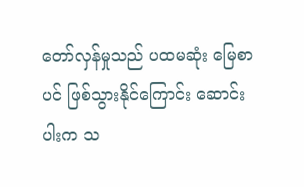တော်လှန်မှုသည် ပထမဆုံး မြေစာပင် ဖြစ်သွားနိုင်ကြောင်း ဆောင်းပါးက သ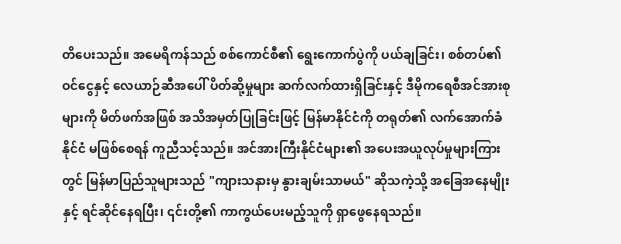တိပေးသည်။ အမေရိကန်သည် စစ်ကောင်စီ၏ ရွေးကောက်ပွဲကို ပယ်ချခြင်း၊ စစ်တပ်၏ ဝင်ငွေနှင့် လေယာဉ်ဆီအပေါ် ပိတ်ဆို့မှုများ ဆက်လက်ထားရှိခြင်းနှင့် ဒီမိုကရေစီအင်အားစုများကို မိတ်ဖက်အဖြစ် အသိအမှတ်ပြုခြင်းဖြင့် မြန်မာနိုင်ငံကို တရုတ်၏ လက်အောက်ခံနိုင်ငံ မဖြစ်စေရန် ကူညီသင့်သည်။ အင်အားကြီးနိုင်ငံများ၏ အပေးအယူလုပ်မှုများကြားတွင် မြန်မာပြည်သူများသည် "ကျားသနားမှ နွားချမ်းသာမယ်" ဆိုသကဲ့သို့ အခြေအနေမျိုးနှင့် ရင်ဆိုင်နေရပြီး၊ ၎င်းတို့၏ ကာကွယ်ပေးမည့်သူကို ရှာဖွေနေရသည်။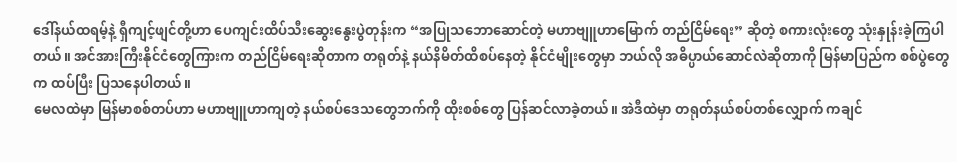ဒေါ်နယ်ထရမ့်နဲ့ ရှီကျင့်ဖျင်တို့ဟာ ပေကျင်းထိပ်သီးဆွေးနွေးပွဲတုန်းက “အပြုသဘောဆောင်တဲ့ မဟာဗျူဟာမြောက် တည်ငြိမ်ရေး” ဆိုတဲ့ စကားလုံးတွေ သုံးနှုန်းခဲ့ကြပါတယ်။ အင်အားကြီးနိုင်ငံတွေကြားက တည်ငြိမ်ရေးဆိုတာက တရုတ်နဲ့ နယ်နိမိတ်ထိစပ်နေတဲ့ နိုင်ငံမျိုးတွေမှာ ဘယ်လို အဓိပ္ပာယ်ဆောင်လဲဆိုတာကို မြန်မာပြည်က စစ်ပွဲတွေက ထပ်ပြီး ပြသနေပါတယ်။
မေလထဲမှာ မြန်မာစစ်တပ်ဟာ မဟာဗျူဟာကျတဲ့ နယ်စပ်ဒေသတွေဘက်ကို ထိုးစစ်တွေ ပြန်ဆင်လာခဲ့တယ်။ အဲဒီထဲမှာ တရုတ်နယ်စပ်တစ်လျှောက် ကချင်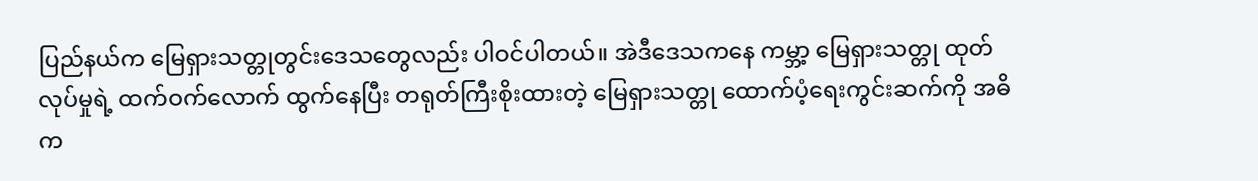ပြည်နယ်က မြေရှားသတ္တုတွင်းဒေသတွေလည်း ပါဝင်ပါတယ်။ အဲဒီဒေသကနေ ကမ္ဘာ့ မြေရှားသတ္တု ထုတ်လုပ်မှုရဲ့ ထက်ဝက်လောက် ထွက်နေပြီး တရုတ်ကြီးစိုးထားတဲ့ မြေရှားသတ္တု ထောက်ပံ့ရေးကွင်းဆက်ကို အဓိက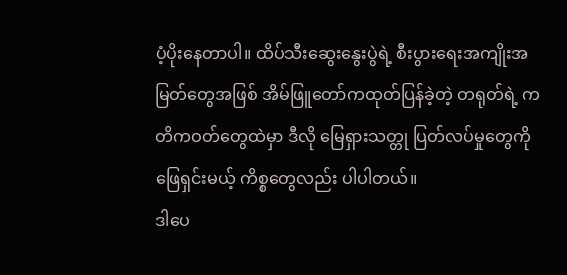ပံ့ပိုးနေတာပါ။ ထိပ်သီးဆွေးနွေးပွဲရဲ့ စီးပွားရေးအကျိုးအမြတ်တွေအဖြစ် အိမ်ဖြူတော်ကထုတ်ပြန်ခဲ့တဲ့ တရုတ်ရဲ့ ကတိကဝတ်တွေထဲမှာ ဒီလို မြေရှားသတ္တု ပြတ်လပ်မှုတွေကို ဖြေရှင်းမယ့် ကိစ္စတွေလည်း ပါပါတယ်။
ဒါပေ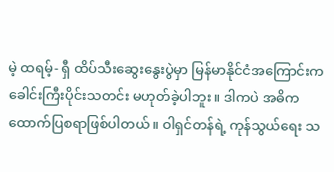မဲ့ ထရမ့်- ရှီ ထိပ်သီးဆွေးနွေးပွဲမှာ မြန်မာနိုင်ငံအကြောင်းက ခေါင်းကြီးပိုင်းသတင်း မဟုတ်ခဲ့ပါဘူး။ ဒါကပဲ အဓိက ထောက်ပြစရာဖြစ်ပါတယ်။ ဝါရှင်တန်ရဲ့ ကုန်သွယ်ရေး သ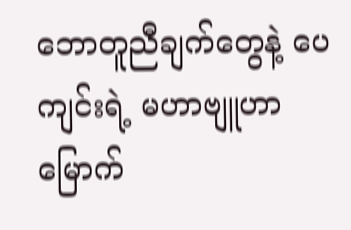ဘောတူညီချက်တွေနဲ့ ပေကျင်းရဲ့ မဟာဗျူဟာမြောက်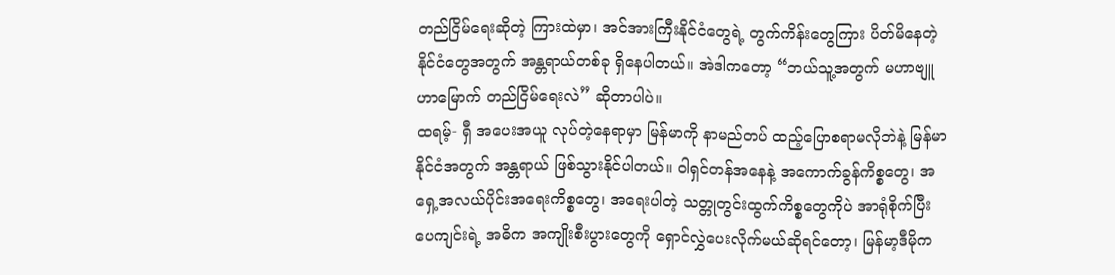တည်ငြိမ်ရေးဆိုတဲ့ ကြားထဲမှာ၊ အင်အားကြီးနိုင်ငံတွေရဲ့ တွက်ကိန်းတွေကြား ပိတ်မိနေတဲ့ နိုင်ငံတွေအတွက် အန္တရာယ်တစ်ခု ရှိနေပါတယ်။ အဲဒါကတော့ “ဘယ်သူ့အတွက် မဟာဗျူဟာမြောက် တည်ငြိမ်ရေးလဲ” ဆိုတာပါပဲ။
ထရမ့်- ရှီ အပေးအယူ လုပ်တဲ့နေရာမှာ မြန်မာကို နာမည်တပ် ထည့်ပြောစရာမလိုဘဲနဲ့ မြန်မာနိုင်ငံအတွက် အန္တရာယ် ဖြစ်သွားနိုင်ပါတယ်။ ဝါရှင်တန်အနေနဲ့ အကောက်ခွန်ကိစ္စတွေ၊ အရှေ့အလယ်ပိုင်းအရေးကိစ္စတွေ၊ အရေးပါတဲ့ သတ္တုတွင်းထွက်ကိစ္စတွေကိုပဲ အာရုံစိုက်ပြီး ပေကျင်းရဲ့ အဓိက အကျိုးစီးပွားတွေကို ရှောင်လွှဲပေးလိုက်မယ်ဆိုရင်တော့၊ မြန်မာ့ဒီမိုက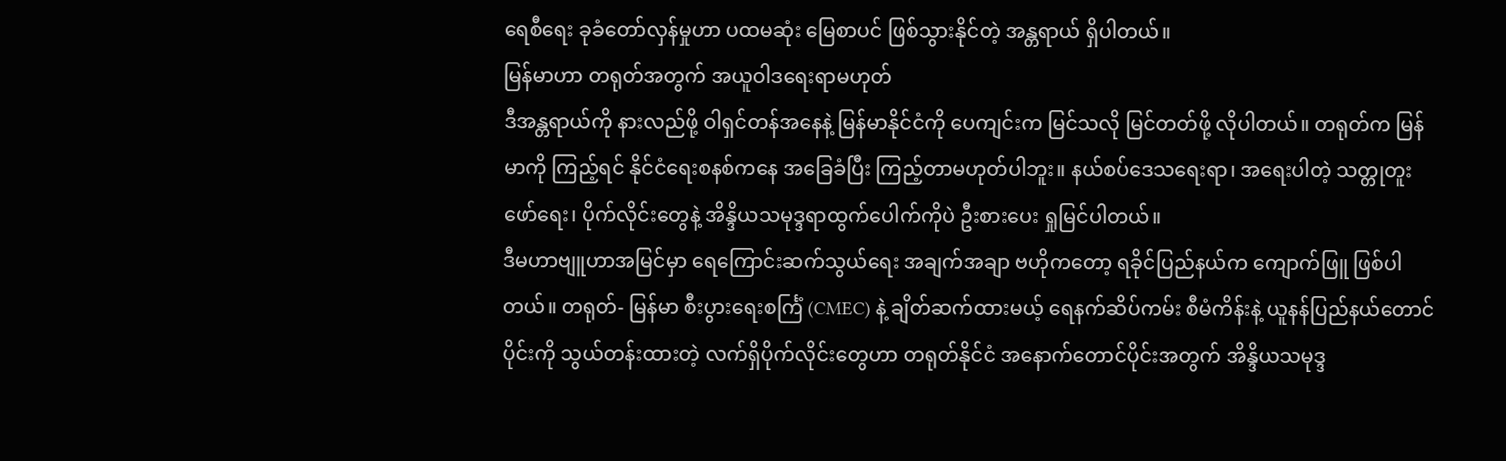ရေစီရေး ခုခံတော်လှန်မှုဟာ ပထမဆုံး မြေစာပင် ဖြစ်သွားနိုင်တဲ့ အန္တရာယ် ရှိပါတယ်။
မြန်မာဟာ တရုတ်အတွက် အယူဝါဒရေးရာမဟုတ်
ဒီအန္တရာယ်ကို နားလည်ဖို့ ဝါရှင်တန်အနေနဲ့ မြန်မာနိုင်ငံကို ပေကျင်းက မြင်သလို မြင်တတ်ဖို့ လိုပါတယ်။ တရုတ်က မြန်မာကို ကြည့်ရင် နိုင်ငံရေးစနစ်ကနေ အခြေခံပြီး ကြည့်တာမဟုတ်ပါဘူး။ နယ်စပ်ဒေသရေးရာ၊ အရေးပါတဲ့ သတ္တုတူးဖော်ရေး၊ ပိုက်လိုင်းတွေနဲ့ အိန္ဒိယသမုဒ္ဒရာထွက်ပေါက်ကိုပဲ ဦးစားပေး ရှုမြင်ပါတယ်။
ဒီမဟာဗျူဟာအမြင်မှာ ရေကြောင်းဆက်သွယ်ရေး အချက်အချာ ဗဟိုကတော့ ရခိုင်ပြည်နယ်က ကျောက်ဖြူ ဖြစ်ပါတယ်။ တရုတ်- မြန်မာ စီးပွားရေးစင်္ကြံ (CMEC) နဲ့ ချိတ်ဆက်ထားမယ့် ရေနက်ဆိပ်ကမ်း စီမံကိန်းနဲ့ ယူနန်ပြည်နယ်တောင်ပိုင်းကို သွယ်တန်းထားတဲ့ လက်ရှိပိုက်လိုင်းတွေဟာ တရုတ်နိုင်ငံ အနောက်တောင်ပိုင်းအတွက် အိန္ဒိယသမုဒ္ဒ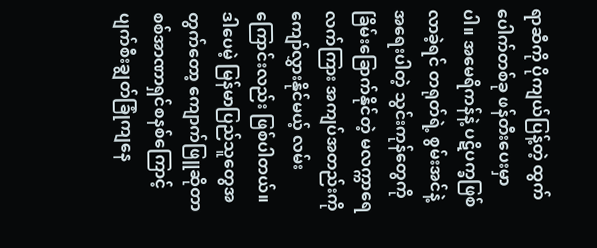ရာဆီကို ပိုကျယ်ပြန့်တဲ့ ထွက်ပေါက်တစ်ခု ဖန်တီးပေးမှာပါ။ အမေရိကန်နဲ့ ပဋိပက္ခဖြစ်လာခဲ့ရင် တရုတ်ရဲ့ စွမ်းအင်နဲ့ အရေးပါတဲ့ သွင်းကုန်တွေကို ခြိမ်းခြောက်နိုင်တဲ့ မလက္ကာရေလက်ကြား အကျပ်အတည်းကို ကျော်လွှားနိုင်မယ့် လမ်းကြောင်းလည်း ဖြစ်ပါတယ်။
ဒါပေမဲ့ မြန်မာပြည်သူတွေအတွက်တော့ ကျောက်ဖြူဆိုတာ စစ်အာဏာရှင်စနစ်ကြောင့် ပျက်စီးချွတ်ခြုံကျနေ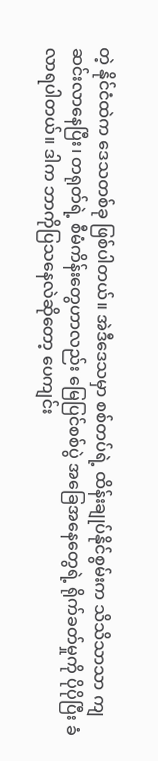တဲ့ နိုင်ငံထဲက ဒေသတစ်ခု ဖြစ်ပါတယ်။ အဲဒီဒေသမှာ စစ်တပ်ရဲ့ ထိန်းချုပ်နိုင်စွမ်းက သိသိသာသာ ကျဆင်းလာနေပြီး၊ တရုတ်ရဲ့ စီမံကိန်းတွေဟာလည်း မြေပြင်စစ်ပွဲ အခြေအနေတွေရဲ့ ရိုက်ခတ်မှုကို ပိုပိုပြီး ခံလာရပါတယ်။ ဒါက ဘာကိုပြသနေလဲဆိုတော့ ပေကျင်း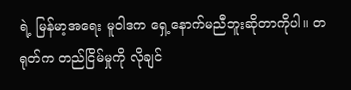ရဲ့ မြန်မာ့အရေး မူဝါဒက ရှေ့နောက်မညီဘူးဆိုတာကိုပါ။ တရုတ်က တည်ငြိမ်မှုကို လိုချင်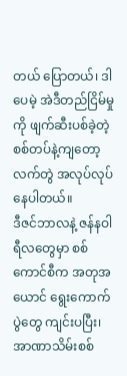တယ် ပြောတယ်၊ ဒါပေမဲ့ အဲဒီတည်ငြိမ်မှုကို ဖျက်ဆီးပစ်ခဲ့တဲ့ စစ်တပ်နဲ့ကျတော့ လက်တွဲ အလုပ်လုပ်နေပါတယ်။
ဒီဇင်ဘာလနဲ့ ဇန်နဝါရီလတွေမှာ စစ်ကောင်စီက အတုအယောင် ရွေးကောက်ပွဲတွေ ကျင်းပပြီး၊ အာဏာသိမ်းစစ်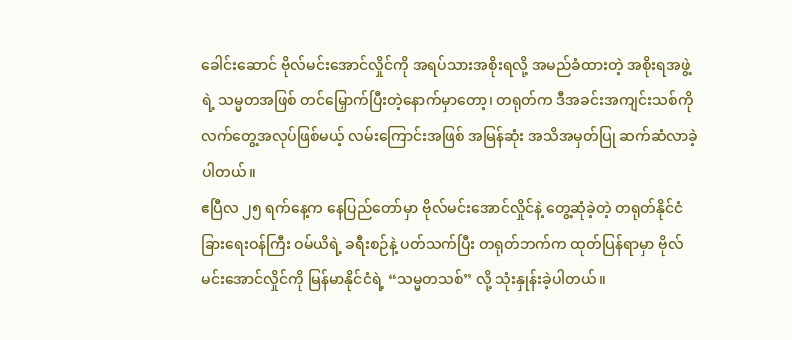ခေါင်းဆောင် ဗိုလ်မင်းအောင်လှိုင်ကို အရပ်သားအစိုးရလို့ အမည်ခံထားတဲ့ အစိုးရအဖွဲ့ရဲ့ သမ္မတအဖြစ် တင်မြှောက်ပြီးတဲ့နောက်မှာတော့၊ တရုတ်က ဒီအခင်းအကျင်းသစ်ကို လက်တွေ့အလုပ်ဖြစ်မယ့် လမ်းကြောင်းအဖြစ် အမြန်ဆုံး အသိအမှတ်ပြု ဆက်ဆံလာခဲ့ပါတယ်။
ဧပြီလ ၂၅ ရက်နေ့က နေပြည်တော်မှာ ဗိုလ်မင်းအောင်လှိုင်နဲ့ တွေ့ဆုံခဲ့တဲ့ တရုတ်နိုင်ငံခြားရေးဝန်ကြီး ဝမ်ယိရဲ့ ခရီးစဉ်နဲ့ ပတ်သက်ပြီး တရုတ်ဘက်က ထုတ်ပြန်ရာမှာ ဗိုလ်မင်းအောင်လှိုင်ကို မြန်မာနိုင်ငံရဲ့ “သမ္မတသစ်” လို့ သုံးနှုန်းခဲ့ပါတယ်။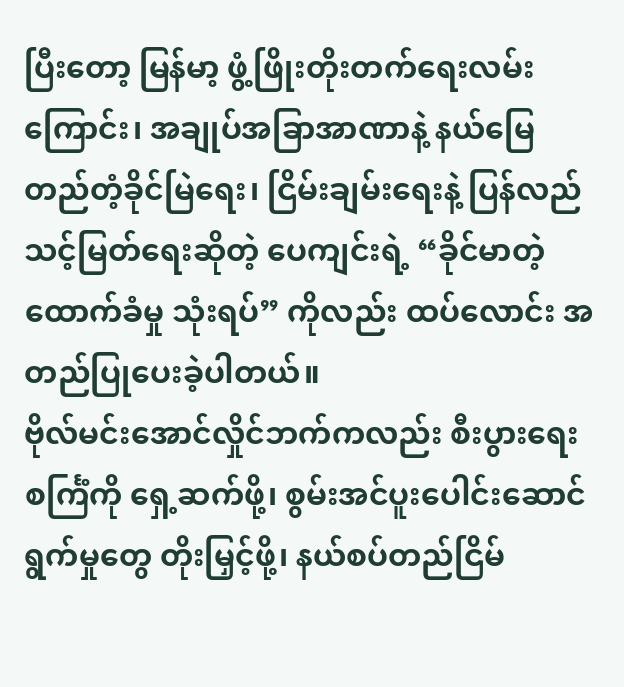ပြီးတော့ မြန်မာ့ ဖွံ့ဖြိုးတိုးတက်ရေးလမ်းကြောင်း၊ အချုပ်အခြာအာဏာနဲ့ နယ်မြေတည်တံ့ခိုင်မြဲရေး၊ ငြိမ်းချမ်းရေးနဲ့ ပြန်လည်သင့်မြတ်ရေးဆိုတဲ့ ပေကျင်းရဲ့ “ခိုင်မာတဲ့ ထောက်ခံမှု သုံးရပ်” ကိုလည်း ထပ်လောင်း အတည်ပြုပေးခဲ့ပါတယ်။
ဗိုလ်မင်းအောင်လှိုင်ဘက်ကလည်း စီးပွားရေးစင်္ကြံကို ရှေ့ဆက်ဖို့၊ စွမ်းအင်ပူးပေါင်းဆောင်ရွက်မှုတွေ တိုးမြှင့်ဖို့၊ နယ်စပ်တည်ငြိမ်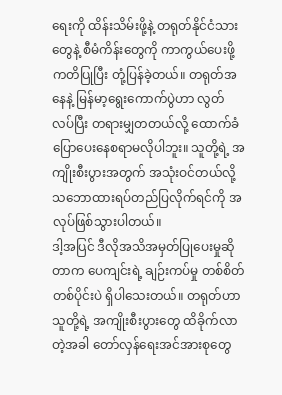ရေးကို ထိန်းသိမ်းဖို့နဲ့ တရုတ်နိုင်ငံသားတွေနဲ့ စီမံကိန်းတွေကို ကာကွယ်ပေးဖို့ ကတိပြုပြီး တုံ့ပြန်ခဲ့တယ်။ တရုတ်အနေနဲ့ မြန်မာ့ရွေးကောက်ပွဲဟာ လွတ်လပ်ပြီး တရားမျှတတယ်လို့ ထောက်ခံ ပြောပေးနေစရာမလိုပါဘူး။ သူတို့ရဲ့ အကျိုးစီးပွားအတွက် အသုံးဝင်တယ်လို့ သဘောထားရပ်တည်ပြလိုက်ရင်ကို အလုပ်ဖြစ်သွားပါတယ်။
ဒါ့အပြင် ဒီလိုအသိအမှတ်ပြုပေးမှုဆိုတာက ပေကျင်းရဲ့ ချဉ်းကပ်မှု တစ်စိတ်တစ်ပိုင်းပဲ ရှိပါသေးတယ်။ တရုတ်ဟာ သူတို့ရဲ့ အကျိုးစီးပွားတွေ ထိခိုက်လာတဲ့အခါ တော်လှန်ရေးအင်အားစုတွေ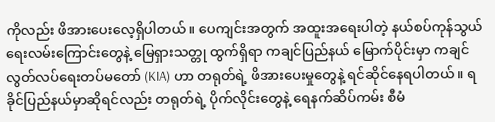ကိုလည်း ဖိအားပေးလေ့ရှိပါတယ်။ ပေကျင်းအတွက် အထူးအရေးပါတဲ့ နယ်စပ်ကုန်သွယ်ရေးလမ်းကြောင်းတွေနဲ့ မြေရှားသတ္တု ထွက်ရှိရာ ကချင်ပြည်နယ် မြောက်ပိုင်းမှာ ကချင်လွတ်လပ်ရေးတပ်မတော် (KIA) ဟာ တရုတ်ရဲ့ ဖိအားပေးမှုတွေနဲ့ ရင်ဆိုင်နေရပါတယ်။ ရခိုင်ပြည်နယ်မှာဆိုရင်လည်း တရုတ်ရဲ့ ပိုက်လိုင်းတွေနဲ့ ရေနက်ဆိပ်ကမ်း စီမံ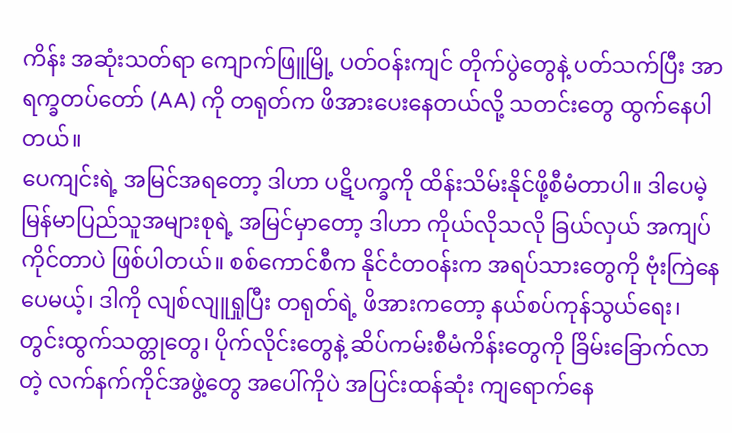ကိန်း အဆုံးသတ်ရာ ကျောက်ဖြူမြို့ ပတ်ဝန်းကျင် တိုက်ပွဲတွေနဲ့ ပတ်သက်ပြီး အာရက္ခတပ်တော် (AA) ကို တရုတ်က ဖိအားပေးနေတယ်လို့ သတင်းတွေ ထွက်နေပါတယ်။
ပေကျင်းရဲ့ အမြင်အရတော့ ဒါဟာ ပဋိပက္ခကို ထိန်းသိမ်းနိုင်ဖို့စီမံတာပါ။ ဒါပေမဲ့ မြန်မာပြည်သူအများစုရဲ့ အမြင်မှာတော့ ဒါဟာ ကိုယ်လိုသလို ခြယ်လှယ် အကျပ်ကိုင်တာပဲ ဖြစ်ပါတယ်။ စစ်ကောင်စီက နိုင်ငံတဝန်းက အရပ်သားတွေကို ဗုံးကြဲနေပေမယ့်၊ ဒါကို လျစ်လျူရှုပြီး တရုတ်ရဲ့ ဖိအားကတော့ နယ်စပ်ကုန်သွယ်ရေး၊ တွင်းထွက်သတ္တုတွေ၊ ပိုက်လိုင်းတွေနဲ့ ဆိပ်ကမ်းစီမံကိန်းတွေကို ခြိမ်းခြောက်လာတဲ့ လက်နက်ကိုင်အဖွဲ့တွေ အပေါ်ကိုပဲ အပြင်းထန်ဆုံး ကျရောက်နေ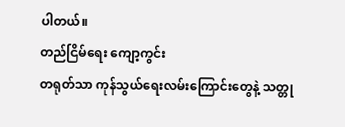ပါတယ်။
တည်ငြိမ်ရေး ကျော့ကွင်း
တရုတ်သာ ကုန်သွယ်ရေးလမ်းကြောင်းတွေနဲ့ သတ္တု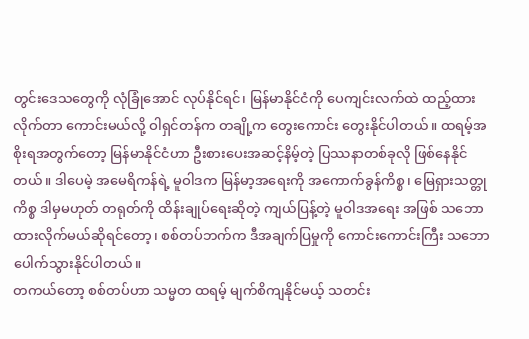တွင်းဒေသတွေကို လုံခြုံအောင် လုပ်နိုင်ရင်၊ မြန်မာနိုင်ငံကို ပေကျင်းလက်ထဲ ထည့်ထားလိုက်တာ ကောင်းမယ်လို့ ဝါရှင်တန်က တချို့က တွေးကောင်း တွေးနိုင်ပါတယ်။ ထရမ့်အစိုးရအတွက်တော့ မြန်မာနိုင်ငံဟာ ဦးစားပေးအဆင့်နိမ့်တဲ့ ပြဿနာတစ်ခုလို ဖြစ်နေနိုင်တယ်။ ဒါပေမဲ့ အမေရိကန်ရဲ့ မူဝါဒက မြန်မာ့အရေးကို အကောက်ခွန်ကိစ္စ၊ မြေရှားသတ္တုကိစ္စ ဒါမှမဟုတ် တရုတ်ကို ထိန်းချုပ်ရေးဆိုတဲ့ ကျယ်ပြန့်တဲ့ မူဝါဒအရေး အဖြစ် သဘောထားလိုက်မယ်ဆိုရင်တော့၊ စစ်တပ်ဘက်က ဒီအချက်ပြမှုကို ကောင်းကောင်းကြီး သဘောပေါက်သွားနိုင်ပါတယ်။
တကယ်တော့ စစ်တပ်ဟာ သမ္မတ ထရမ့် မျက်စိကျနိုင်မယ့် သတင်း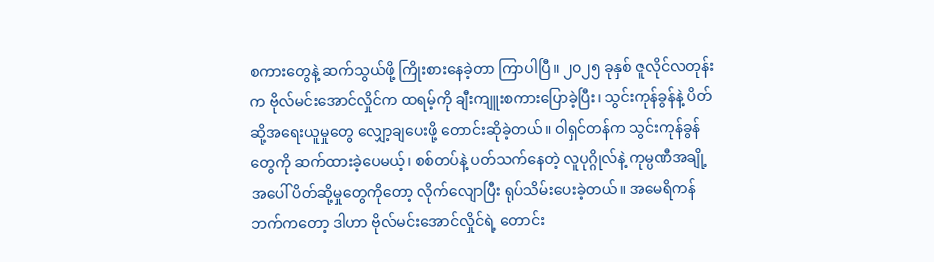စကားတွေနဲ့ ဆက်သွယ်ဖို့ ကြိုးစားနေခဲ့တာ ကြာပါပြီ။ ၂၀၂၅ ခုနှစ် ဇူလိုင်လတုန်းက ဗိုလ်မင်းအောင်လှိုင်က ထရမ့်ကို ချီးကျူးစကားပြောခဲ့ပြီး၊ သွင်းကုန်ခွန်နဲ့ ပိတ်ဆို့အရေးယူမှုတွေ လျှော့ချပေးဖို့ တောင်းဆိုခဲ့တယ်။ ဝါရှင်တန်က သွင်းကုန်ခွန်တွေကို ဆက်ထားခဲ့ပေမယ့်၊ စစ်တပ်နဲ့ ပတ်သက်နေတဲ့ လူပုဂ္ဂိုလ်နဲ့ ကုမ္ပဏီအချို့အပေါ် ပိတ်ဆို့မှုတွေကိုတော့ လိုက်လျောပြီး ရုပ်သိမ်းပေးခဲ့တယ်။ အမေရိကန်ဘက်ကတော့ ဒါဟာ ဗိုလ်မင်းအောင်လှိုင်ရဲ့ တောင်း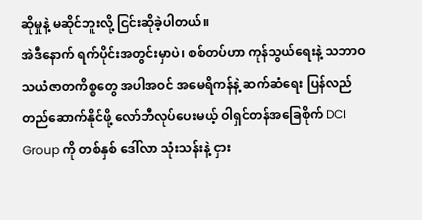ဆိုမှုနဲ့ မဆိုင်ဘူးလို့ ငြင်းဆိုခဲ့ပါတယ်။
အဲဒီနောက် ရက်ပိုင်းအတွင်းမှာပဲ၊ စစ်တပ်ဟာ ကုန်သွယ်ရေးနဲ့ သဘာဝသယံဇာတကိစ္စတွေ အပါအဝင် အမေရိကန်နဲ့ ဆက်ဆံရေး ပြန်လည်တည်ဆောက်နိုင်ဖို့ လော်ဘီလုပ်ပေးမယ့် ဝါရှင်တန်အခြေစိုက် DCI Group ကို တစ်နှစ် ဒေါ်လာ သုံးသန်းနဲ့ ငှား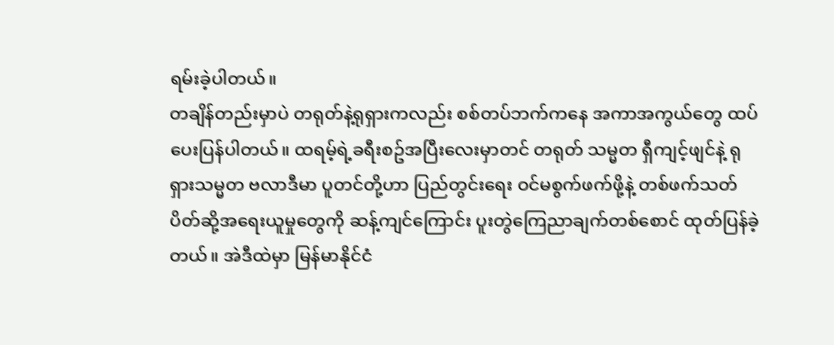ရမ်းခဲ့ပါတယ်။
တချိန်တည်းမှာပဲ တရုတ်နဲ့ရုရှားကလည်း စစ်တပ်ဘက်ကနေ အကာအကွယ်တွေ ထပ်ပေးပြန်ပါတယ်။ ထရမ့်ရဲ့ခရီးစဥ်အပြီးလေးမှာတင် တရုတ် သမ္မတ ရှီကျင့်ဖျင်နဲ့ ရုရှားသမ္မတ ဗလာဒီမာ ပူတင်တို့ဟာ ပြည်တွင်းရေး ဝင်မစွက်ဖက်ဖို့နဲ့ တစ်ဖက်သတ် ပိတ်ဆို့အရေးယူမှုတွေကို ဆန့်ကျင်ကြောင်း ပူးတွဲကြေညာချက်တစ်စောင် ထုတ်ပြန်ခဲ့တယ်။ အဲဒီထဲမှာ မြန်မာနိုင်ငံ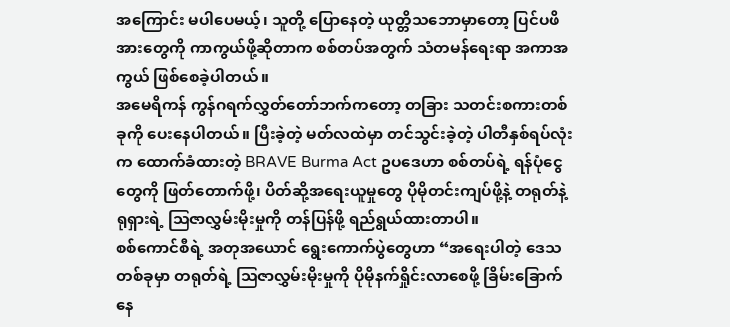အကြောင်း မပါပေမယ့်၊ သူတို့ ပြောနေတဲ့ ယုတ္တိသဘောမှာတော့ ပြင်ပဖိအားတွေကို ကာကွယ်ဖို့ဆိုတာက စစ်တပ်အတွက် သံတမန်ရေးရာ အကာအကွယ် ဖြစ်စေခဲ့ပါတယ်။
အမေရိကန် ကွန်ဂရက်လွှတ်တော်ဘက်ကတော့ တခြား သတင်းစကားတစ်ခုကို ပေးနေပါတယ်။ ပြီးခဲ့တဲ့ မတ်လထဲမှာ တင်သွင်းခဲ့တဲ့ ပါတီနှစ်ရပ်လုံးက ထောက်ခံထားတဲ့ BRAVE Burma Act ဥပဒေဟာ စစ်တပ်ရဲ့ ရန်ပုံငွေတွေကို ဖြတ်တောက်ဖို့၊ ပိတ်ဆို့အရေးယူမှုတွေ ပိုမိုတင်းကျပ်ဖို့နဲ့ တရုတ်နဲ့ ရုရှားရဲ့ ဩဇာလွှမ်းမိုးမှုကို တန်ပြန်ဖို့ ရည်ရွယ်ထားတာပါ။
စစ်ကောင်စီရဲ့ အတုအယောင် ရွေးကောက်ပွဲတွေဟာ “အရေးပါတဲ့ ဒေသတစ်ခုမှာ တရုတ်ရဲ့ ဩဇာလွှမ်းမိုးမှုကို ပိုမိုနက်ရှိုင်းလာစေဖို့ ခြိမ်းခြောက်နေ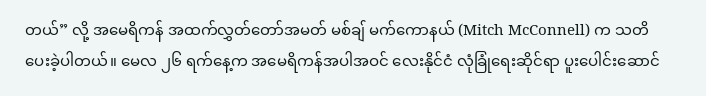တယ်” လို့ အမေရိကန် အထက်လွှတ်တော်အမတ် မစ်ချ် မက်ကောနယ် (Mitch McConnell) က သတိပေးခဲ့ပါတယ်။ မေလ ၂၆ ရက်နေ့က အမေရိကန်အပါအဝင် လေးနိုင်ငံ လုံခြုံရေးဆိုင်ရာ ပူးပေါင်းဆောင်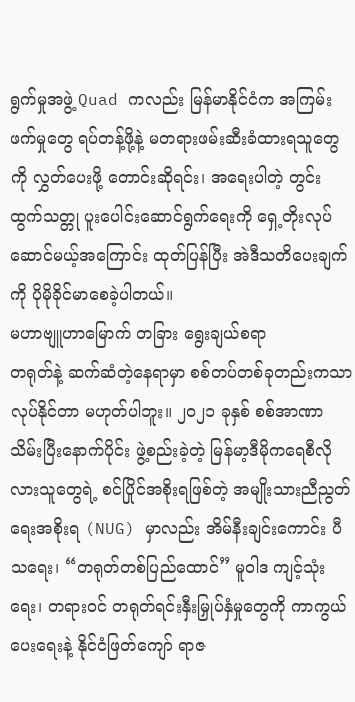ရွက်မှုအဖွဲ့ Quad ကလည်း မြန်မာနိုင်ငံက အကြမ်းဖက်မှုတွေ ရပ်တန့်ဖို့နဲ့ မတရားဖမ်းဆီးခံထားရသူတွေကို လွှတ်ပေးဖို့ တောင်းဆိုရင်း၊ အရေးပါတဲ့ တွင်းထွက်သတ္တု ပူးပေါင်းဆောင်ရွက်ရေးကို ရှေ့တိုးလုပ်ဆောင်မယ့်အကြောင်း ထုတ်ပြန်ပြီး အဲဒီသတိပေးချက်ကို ပိုမိုခိုင်မာစေခဲ့ပါတယ်။
မဟာဗျူဟာမြောက် တခြား ရွေးချယ်စရာ
တရုတ်နဲ့ ဆက်ဆံတဲ့နေရာမှာ စစ်တပ်တစ်ခုတည်းကသာ လုပ်နိုင်တာ မဟုတ်ပါဘူး။ ၂၀၂၁ ခုနှစ် စစ်အာဏာသိမ်းပြီးနောက်ပိုင်း ဖွဲ့စည်းခဲ့တဲ့ မြန်မာ့ဒီမိုကရေစီလိုလားသူတွေရဲ့ စင်ပြိုင်အစိုးရဖြစ်တဲ့ အမျိုးသားညီညွတ်ရေးအစိုးရ (NUG) မှာလည်း အိမ်နီးချင်းကောင်း ပီသရေး၊ “တရုတ်တစ်ပြည်ထောင်” မူဝါဒ ကျင့်သုံးရေး၊ တရားဝင် တရုတ်ရင်းနှီးမြှုပ်နှံမှုတွေကို ကာကွယ်ပေးရေးနဲ့ နိုင်ငံဖြတ်ကျော် ရာဇ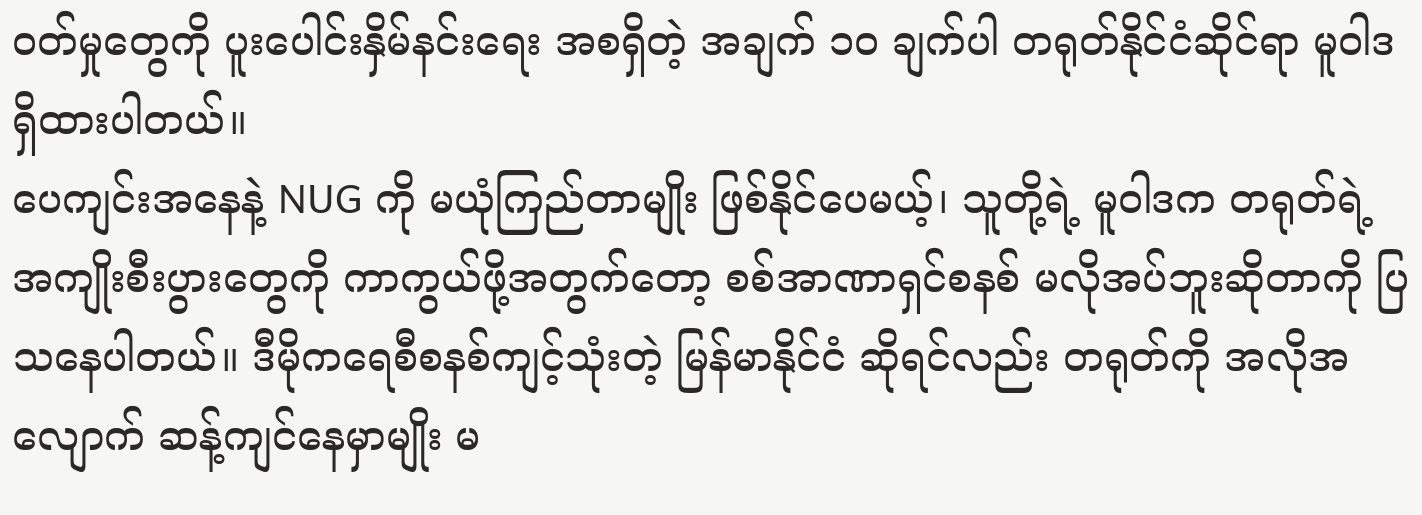ဝတ်မှုတွေကို ပူးပေါင်းနှိမ်နင်းရေး အစရှိတဲ့ အချက် ၁၀ ချက်ပါ တရုတ်နိုင်ငံဆိုင်ရာ မူဝါဒ ရှိထားပါတယ်။
ပေကျင်းအနေနဲ့ NUG ကို မယုံကြည်တာမျိုး ဖြစ်နိုင်ပေမယ့်၊ သူတို့ရဲ့ မူဝါဒက တရုတ်ရဲ့ အကျိုးစီးပွားတွေကို ကာကွယ်ဖို့အတွက်တော့ စစ်အာဏာရှင်စနစ် မလိုအပ်ဘူးဆိုတာကို ပြသနေပါတယ်။ ဒီမိုကရေစီစနစ်ကျင့်သုံးတဲ့ မြန်မာနိုင်ငံ ဆိုရင်လည်း တရုတ်ကို အလိုအလျောက် ဆန့်ကျင်နေမှာမျိုး မ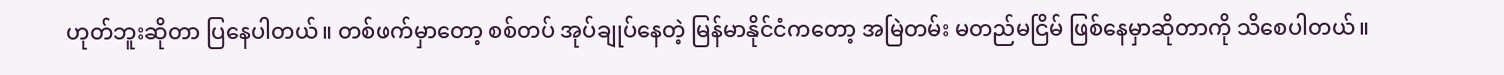ဟုတ်ဘူးဆိုတာ ပြနေပါတယ်။ တစ်ဖက်မှာတော့ စစ်တပ် အုပ်ချုပ်နေတဲ့ မြန်မာနိုင်ငံကတော့ အမြဲတမ်း မတည်မငြိမ် ဖြစ်နေမှာဆိုတာကို သိစေပါတယ်။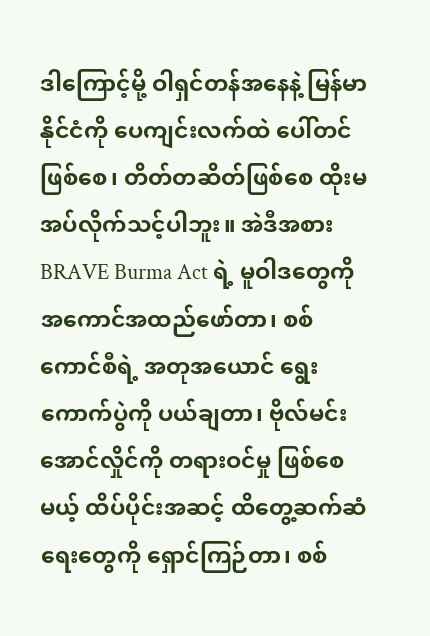ဒါကြောင့်မို့ ဝါရှင်တန်အနေနဲ့ မြန်မာနိုင်ငံကို ပေကျင်းလက်ထဲ ပေါ်တင်ဖြစ်စေ၊ တိတ်တဆိတ်ဖြစ်စေ ထိုးမအပ်လိုက်သင့်ပါဘူး။ အဲဒီအစား BRAVE Burma Act ရဲ့ မူဝါဒတွေကို အကောင်အထည်ဖော်တာ၊ စစ်ကောင်စီရဲ့ အတုအယောင် ရွေးကောက်ပွဲကို ပယ်ချတာ၊ ဗိုလ်မင်းအောင်လှိုင်ကို တရားဝင်မှု ဖြစ်စေမယ့် ထိပ်ပိုင်းအဆင့် ထိတွေ့ဆက်ဆံရေးတွေကို ရှောင်ကြဉ်တာ၊ စစ်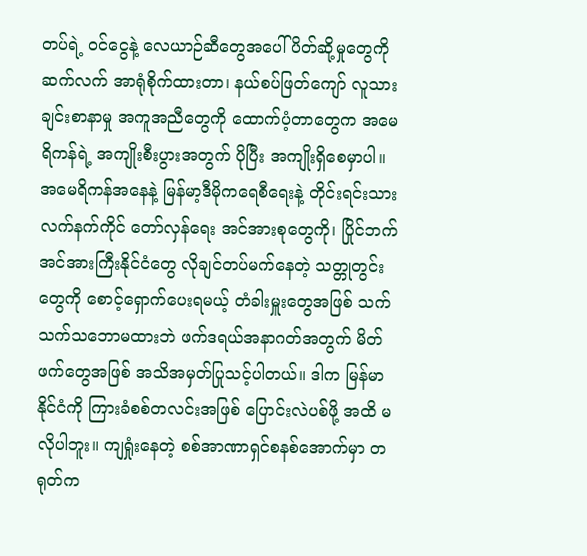တပ်ရဲ့ ဝင်ငွေနဲ့ လေယာဉ်ဆီတွေအပေါ် ပိတ်ဆို့မှုတွေကို ဆက်လက် အာရုံစိုက်ထားတာ၊ နယ်စပ်ဖြတ်ကျော် လူသားချင်းစာနာမှု အကူအညီတွေကို ထောက်ပံ့တာတွေက အမေရိကန်ရဲ့ အကျိုးစီးပွားအတွက် ပိုပြီး အကျိုးရှိစေမှာပါ။
အမေရိကန်အနေနဲ့ မြန်မာ့ဒီမိုကရေစီရေးနဲ့ တိုင်းရင်းသား လက်နက်ကိုင် တော်လှန်ရေး အင်အားစုတွေကို၊ ပြိုင်ဘက် အင်အားကြီးနိုင်ငံတွေ လိုချင်တပ်မက်နေတဲ့ သတ္တုတွင်းတွေကို စောင့်ရှောက်ပေးရမယ့် တံခါးမှူးတွေအဖြစ် သက်သက်သဘောမထားဘဲ ဖက်ဒရယ်အနာဂတ်အတွက် မိတ်ဖက်တွေအဖြစ် အသိအမှတ်ပြုသင့်ပါတယ်။ ဒါက မြန်မာနိုင်ငံကို ကြားခံစစ်တလင်းအဖြစ် ပြောင်းလဲပစ်ဖို့ အထိ မလိုပါဘူး။ ကျရှုံးနေတဲ့ စစ်အာဏာရှင်စနစ်အောက်မှာ တရုတ်က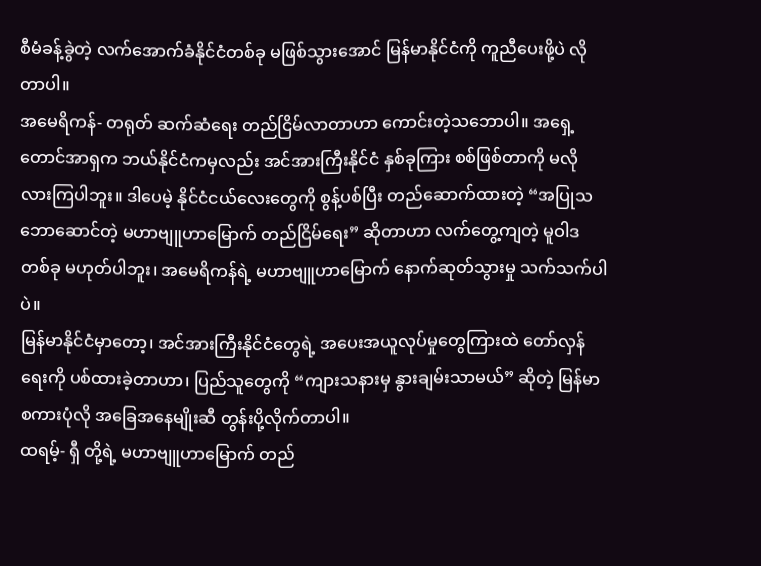စီမံခန့်ခွဲတဲ့ လက်အောက်ခံနိုင်ငံတစ်ခု မဖြစ်သွားအောင် မြန်မာနိုင်ငံကို ကူညီပေးဖို့ပဲ လိုတာပါ။
အမေရိကန်- တရုတ် ဆက်ဆံရေး တည်ငြိမ်လာတာဟာ ကောင်းတဲ့သဘောပါ။ အရှေ့တောင်အာရှက ဘယ်နိုင်ငံကမှလည်း အင်အားကြီးနိုင်ငံ နှစ်ခုကြား စစ်ဖြစ်တာကို မလိုလားကြပါဘူး။ ဒါပေမဲ့ နိုင်ငံငယ်လေးတွေကို စွန့်ပစ်ပြီး တည်ဆောက်ထားတဲ့ “အပြုသဘောဆောင်တဲ့ မဟာဗျူဟာမြောက် တည်ငြိမ်ရေး” ဆိုတာဟာ လက်တွေ့ကျတဲ့ မူဝါဒတစ်ခု မဟုတ်ပါဘူး၊ အမေရိကန်ရဲ့ မဟာဗျူဟာမြောက် နောက်ဆုတ်သွားမှု သက်သက်ပါပဲ။
မြန်မာနိုင်ငံမှာတော့၊ အင်အားကြီးနိုင်ငံတွေရဲ့ အပေးအယူလုပ်မှုတွေကြားထဲ တော်လှန်ရေးကို ပစ်ထားခဲ့တာဟာ၊ ပြည်သူတွေကို “ကျားသနားမှ နွားချမ်းသာမယ်” ဆိုတဲ့ မြန်မာစကားပုံလို အခြေအနေမျိုးဆီ တွန်းပို့လိုက်တာပါ။
ထရမ့်- ရှီ တို့ရဲ့ မဟာဗျူဟာမြောက် တည်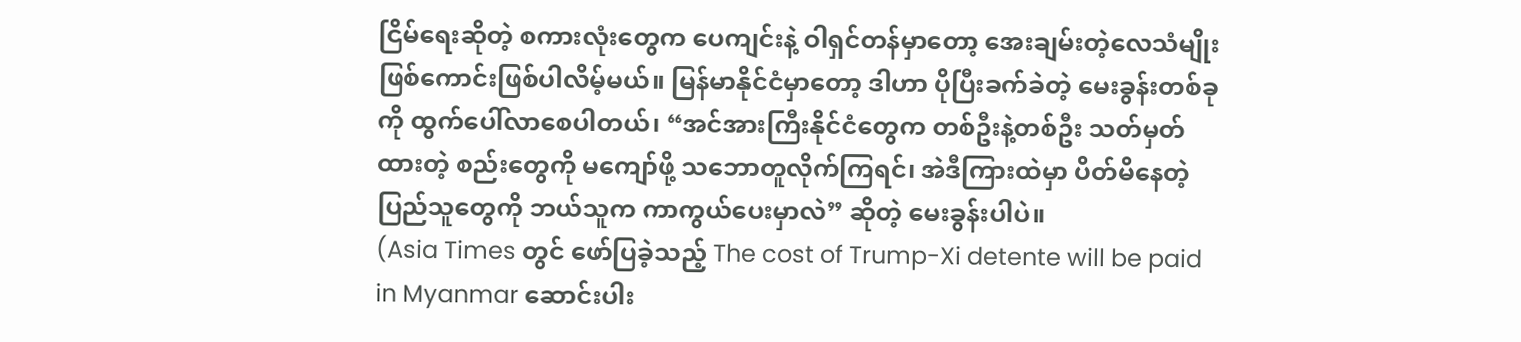ငြိမ်ရေးဆိုတဲ့ စကားလုံးတွေက ပေကျင်းနဲ့ ဝါရှင်တန်မှာတော့ အေးချမ်းတဲ့လေသံမျိုး ဖြစ်ကောင်းဖြစ်ပါလိမ့်မယ်။ မြန်မာနိုင်ငံမှာတော့ ဒါဟာ ပိုပြီးခက်ခဲတဲ့ မေးခွန်းတစ်ခုကို ထွက်ပေါ်လာစေပါတယ်၊ “အင်အားကြီးနိုင်ငံတွေက တစ်ဦးနဲ့တစ်ဦး သတ်မှတ်ထားတဲ့ စည်းတွေကို မကျော်ဖို့ သဘောတူလိုက်ကြရင်၊ အဲဒီကြားထဲမှာ ပိတ်မိနေတဲ့ ပြည်သူတွေကို ဘယ်သူက ကာကွယ်ပေးမှာလဲ” ဆိုတဲ့ မေးခွန်းပါပဲ။
(Asia Times တွင် ဖော်ပြခဲ့သည့် The cost of Trump-Xi detente will be paid in Myanmar ဆောင်းပါး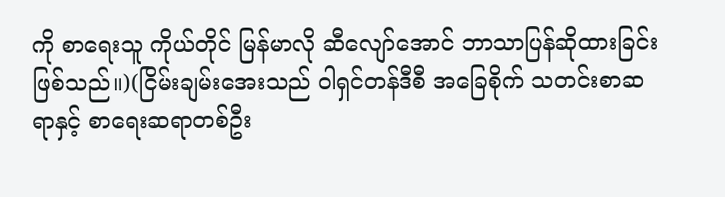ကို စာရေးသူ ကိုယ်တိုင် မြန်မာလို ဆီလျော်အောင် ဘာသာပြန်ဆိုထားခြင်း ဖြစ်သည်။)(ငြိမ်းချမ်းအေးသည် ဝါရှင်တန်ဒီစီ အခြေစိုက် သတင်းစာဆရာနှင့် စာရေးဆရာတစ်ဦး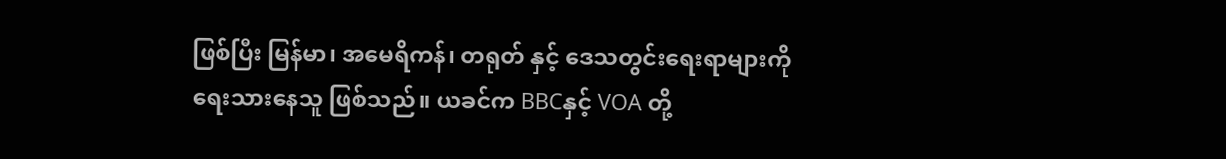ဖြစ်ပြီး မြန်မာ၊ အမေရိကန်၊ တရုတ် နှင့် ဒေသတွင်းရေးရာများကို ရေးသားနေသူ ဖြစ်သည်။ ယခင်က BBCနှင့် VOA တို့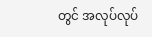တွင် အလုပ်လုပ်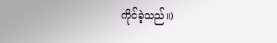ကိုင်ခဲ့သည်။)